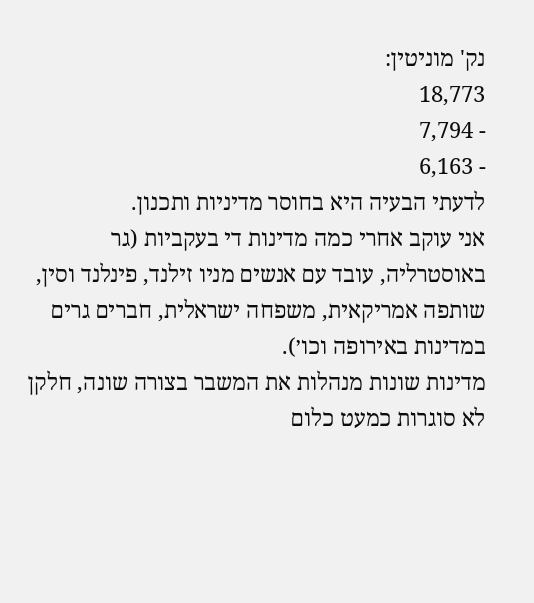נק' מוניטין:
18,773
- 7,794
- 6,163
לדעתי הבעיה היא בחוסר מדיניות ותכנון.
אני עוקב אחרי כמה מדינות די בעקביות (גר באוסטרליה, עובד עם אנשים מניו זילנד, פינלנד וסין, שותפה אמריקאית, משפחה ישראלית, חברים גרים במדינות באירופה וכו׳).
מדינות שונות מנהלות את המשבר בצורה שונה, חלקן לא סוגרות כמעט כלום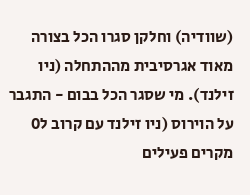(שוודיה) וחלקן סגרו הכל בצורה מאוד אגרסיבית מההתחלה (ניו זילנד). מי שסגר הכל בבום - התגבר על הוירוס (ניו זילנד עם קרוב ל0 מקרים פעילים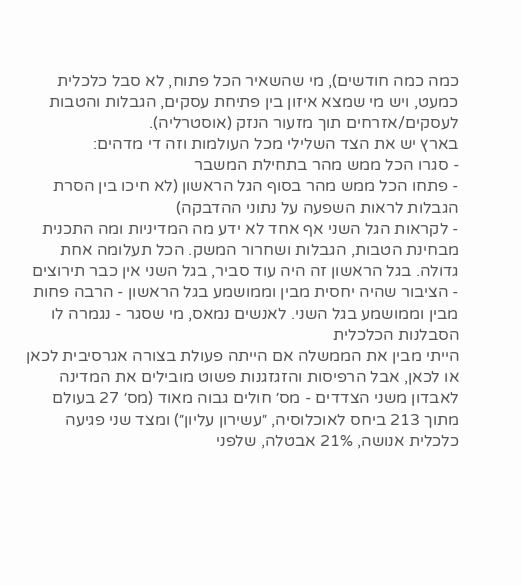כמה כמה חודשים), מי שהשאיר הכל פתוח, לא סבל כלכלית כמעט, ויש מי שמצא איזון בין פתיחת עסקים, הגבלות והטבות לעסקים/אזרחים תוך מזעור הנזק (אוסטרליה).
בארץ יש את הצד השלילי מכל העולמות וזה די מדהים:
- סגרו הכל ממש מהר בתחילת המשבר
- פתחו הכל ממש מהר בסוף הגל הראשון (לא חיכו בין הסרת הגבלות לראות השפעה על נתוני ההדבקה)
- לקראות הגל השני אף אחד לא ידע מה המדיניות ומה התכנית מבחינת הטבות, הגבלות ושחרור המשק. הכל תעלומה אחת גדולה. בגל הראשון זה היה עוד סביר, בגל השני אין כבר תירוצים
- הציבור שהיה יחסית מבין וממושמע בגל הראשון - הרבה פחות מבין וממושמע בגל השני. לאנשים נמאס, מי שסגר - נגמרה לו הסבלנות הכלכלית
הייתי מבין את הממשלה אם הייתה פעולת בצורה אגרסיבית לכאן או לכאן, אבל הרפיסות והזגזגנות פשוט מובילים את המדינה לאבדון משני הצדדים - מס׳ חולים גבוה מאוד (מס׳ 27 בעולם מתוך 213 ביחס לאוכלוסיה, ״עשירון עליון״) ומצד שני פגיעה כלכלית אנושה, 21% אבטלה, שלפני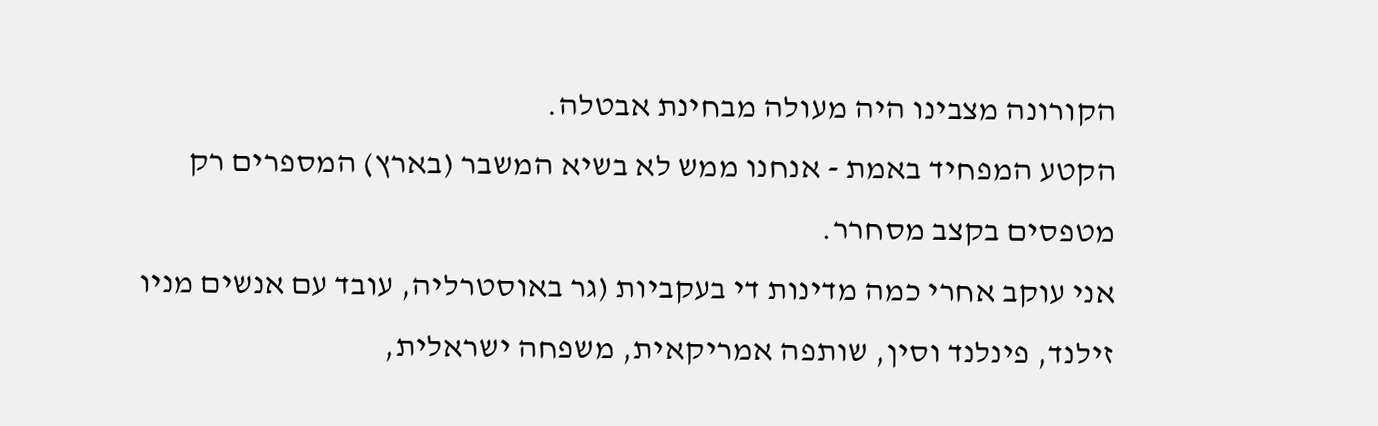הקורונה מצבינו היה מעולה מבחינת אבטלה.
הקטע המפחיד באמת - אנחנו ממש לא בשיא המשבר (בארץ) המספרים רק מטפסים בקצב מסחרר.
אני עוקב אחרי כמה מדינות די בעקביות (גר באוסטרליה, עובד עם אנשים מניו זילנד, פינלנד וסין, שותפה אמריקאית, משפחה ישראלית,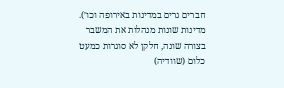חברים גרים במדינות באירופה וכו׳).
מדינות שונות מנהלות את המשבר בצורה שונה, חלקן לא סוגרות כמעט כלום (שוודיה)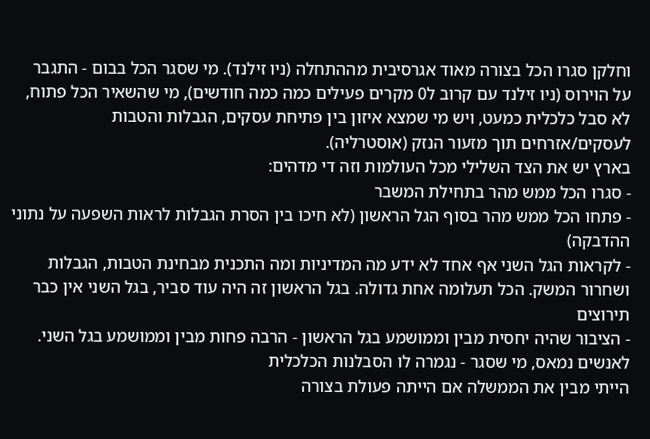וחלקן סגרו הכל בצורה מאוד אגרסיבית מההתחלה (ניו זילנד). מי שסגר הכל בבום - התגבר על הוירוס (ניו זילנד עם קרוב ל0 מקרים פעילים כמה כמה חודשים), מי שהשאיר הכל פתוח, לא סבל כלכלית כמעט, ויש מי שמצא איזון בין פתיחת עסקים, הגבלות והטבות לעסקים/אזרחים תוך מזעור הנזק (אוסטרליה).
בארץ יש את הצד השלילי מכל העולמות וזה די מדהים:
- סגרו הכל ממש מהר בתחילת המשבר
- פתחו הכל ממש מהר בסוף הגל הראשון (לא חיכו בין הסרת הגבלות לראות השפעה על נתוני ההדבקה)
- לקראות הגל השני אף אחד לא ידע מה המדיניות ומה התכנית מבחינת הטבות, הגבלות ושחרור המשק. הכל תעלומה אחת גדולה. בגל הראשון זה היה עוד סביר, בגל השני אין כבר תירוצים
- הציבור שהיה יחסית מבין וממושמע בגל הראשון - הרבה פחות מבין וממושמע בגל השני. לאנשים נמאס, מי שסגר - נגמרה לו הסבלנות הכלכלית
הייתי מבין את הממשלה אם הייתה פעולת בצורה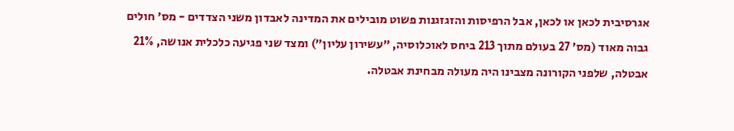אגרסיבית לכאן או לכאן, אבל הרפיסות והזגזגנות פשוט מובילים את המדינה לאבדון משני הצדדים - מס׳ חולים גבוה מאוד (מס׳ 27 בעולם מתוך 213 ביחס לאוכלוסיה, ״עשירון עליון״) ומצד שני פגיעה כלכלית אנושה, 21% אבטלה, שלפני הקורונה מצבינו היה מעולה מבחינת אבטלה.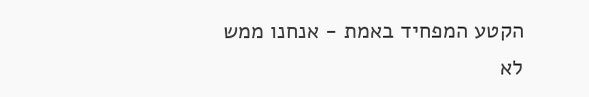הקטע המפחיד באמת - אנחנו ממש לא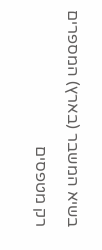בשיא המשבר (בארץ) המספרים רק מטפסים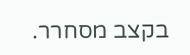בקצב מסחרר.